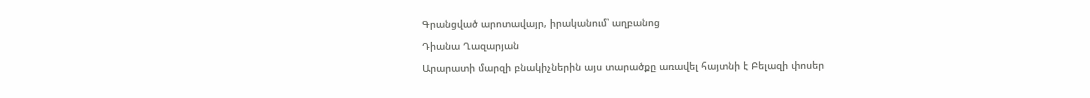Գրանցված արոտավայր, իրականում՝ աղբանոց
Դիանա Ղազարյան
Արարատի մարզի բնակիչներին այս տարածքը առավել հայտնի է Բելազի փոսեր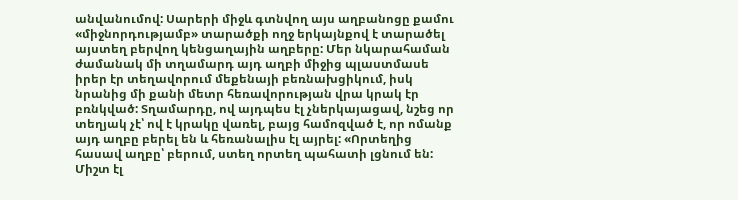անվանումով: Սարերի միջև գտնվող այս աղբանոցը քամու «միջնորդությամբ» տարածքի ողջ երկայնքով է տարածել այստեղ բերվող կենցաղային աղբերը: Մեր նկարահաման ժամանակ մի տղամարդ այդ աղբի միջից պլաստմասե իրեր էր տեղավորում մեքենայի բեռնախցիկում, իսկ նրանից մի քանի մետր հեռավորության վրա կրակ էր բռնկված: Տղամարդը, ով այդպես էլ չներկայացավ, նշեց որ տեղյակ չէ՝ ով է կրակը վառել, բայց համոզված է, որ ոմանք այդ աղբը բերել են և հեռանալիս էլ այրել: «Որտեղից հասավ աղբը՝ բերում, ստեղ որտեղ պահատի լցնում են: Միշտ էլ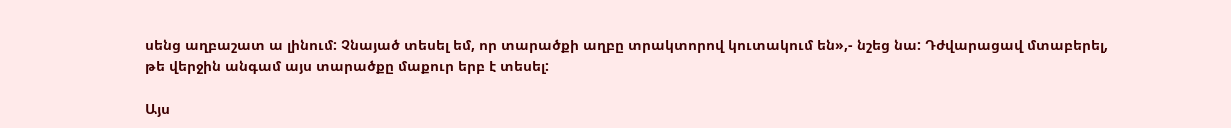սենց աղբաշատ ա լինում: Չնայած տեսել եմ, որ տարածքի աղբը տրակտորով կուտակում են»,- նշեց նա: Դժվարացավ մտաբերել, թե վերջին անգամ այս տարածքը մաքուր երբ է տեսել:

Այս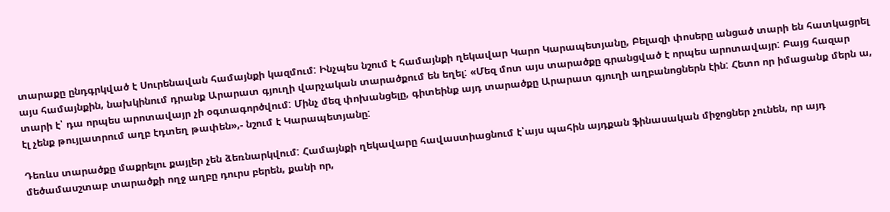տարաքը ընդգրկված է Սուրենավան համայնքի կազմում: Ինչպես նշում է համայնքի ղեկավար Կարո Կարապետյանը, Բելազի փոսերը անցած տարի են հատկացրել այս համայնքին, նախկինում դրանք Արարատ գյուղի վարչական տարածքում են եղել: «Մեզ մոտ այս տարածքը գրանցված է որպես արոտավայր: Բայց հազար տարի է՝ դա որպես արոտավայր չի օգտագործվում: Մինչ մեզ փոխանցելը, գիտեինք այդ տարածքը Արարատ գյուղի աղբանոցներն էին: Հետո որ իմացանք մերն ա, էլ չենք թույլատրում աղբ էդտեղ թափեն»,- նշում է Կարապետյանը:

Դեռևս տարածքը մաքրելու քայլեր չեն ձեռնարկվում: Համայնքի ղեկավարը հավաստիացնում է՝այս պահին այդքան ֆինասական միջոցներ չունեն, որ այդ մեծամասշտաբ տարածքի ողջ աղբը դուրս բերեն, քանի որ,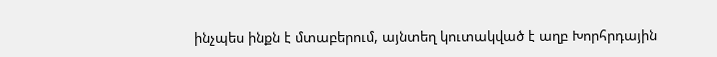ինչպես ինքն է մտաբերում, այնտեղ կուտակված է աղբ Խորհրդային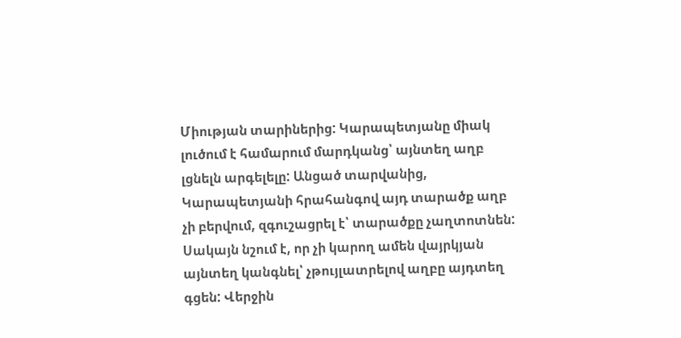Միության տարիներից: Կարապետյանը միակ լուծում է համարում մարդկանց՝ այնտեղ աղբ լցնելն արգելելը: Անցած տարվանից, Կարապետյանի հրահանգով այդ տարածք աղբ չի բերվում, զգուշացրել է՝ տարածքը չաղտոտնեն: Սակայն նշում է, որ չի կարող ամեն վայրկյան այնտեղ կանգնել՝ չթույլատրելով աղբը այդտեղ գցեն: Վերջին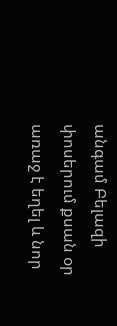անգամ Բելազի փոսերում քսան օր առաջ է եղել և նոր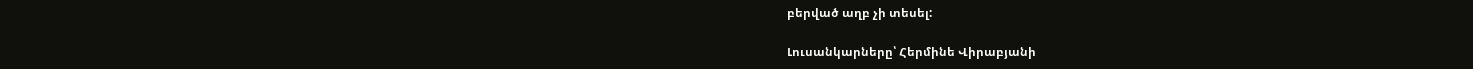բերված աղբ չի տեսել:

Լուսանկարները՝ Հերմինե Վիրաբյանի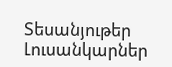Տեսանյութեր
Լուսանկարներ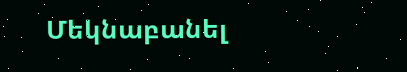Մեկնաբանել